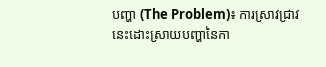បញ្ហា (The Problem)៖ ការស្រាវជ្រាវនេះដោះស្រាយបញ្ហានៃកា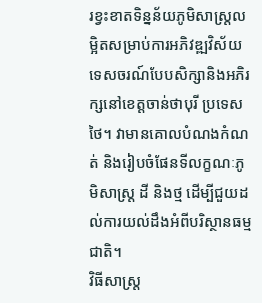រខ្វះខាតទិន្នន័យភូមិសាស្ត្រលម្អិតសម្រាប់ការអភិវឌ្ឍវិស័យទេសចរណ៍បែបសិក្សានិងអភិរក្សនៅខេត្តចាន់ថាបុរី ប្រទេសថៃ។ វាមានគោលបំណងកំណត់ និងរៀបចំផែនទីលក្ខណៈភូមិសាស្ត្រ ដី និងថ្ម ដើម្បីជួយដល់ការយល់ដឹងអំពីបរិស្ថានធម្មជាតិ។
វិធីសាស្ត្រ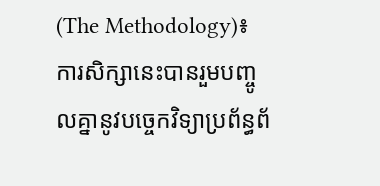(The Methodology)៖ ការសិក្សានេះបានរួមបញ្ចូលគ្នានូវបច្ចេកវិទ្យាប្រព័ន្ធព័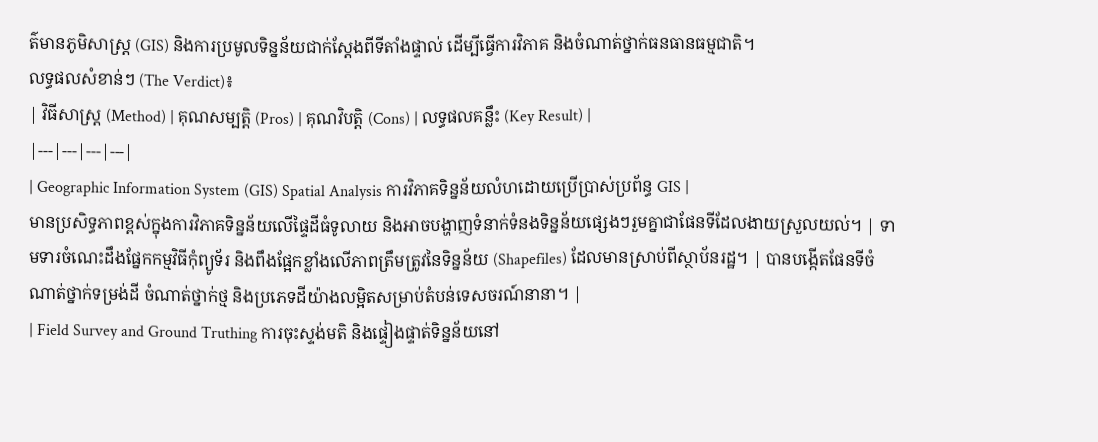ត៌មានភូមិសាស្ត្រ (GIS) និងការប្រមូលទិន្នន័យជាក់ស្តែងពីទីតាំងផ្ទាល់ ដើម្បីធ្វើការវិភាគ និងចំណាត់ថ្នាក់ធនធានធម្មជាតិ។
លទ្ធផលសំខាន់ៗ (The Verdict)៖
| វិធីសាស្ត្រ (Method) | គុណសម្បត្តិ (Pros) | គុណវិបត្តិ (Cons) | លទ្ធផលគន្លឹះ (Key Result) |
|---|---|---|---|
| Geographic Information System (GIS) Spatial Analysis ការវិភាគទិន្នន័យលំហដោយប្រើប្រាស់ប្រព័ន្ធ GIS |
មានប្រសិទ្ធភាពខ្ពស់ក្នុងការវិភាគទិន្នន័យលើផ្ទៃដីធំទូលាយ និងអាចបង្ហាញទំនាក់ទំនងទិន្នន័យផ្សេងៗរួមគ្នាជាផែនទីដែលងាយស្រួលយល់។ | ទាមទារចំណេះដឹងផ្នែកកម្មវិធីកុំព្យូទ័រ និងពឹងផ្អែកខ្លាំងលើភាពត្រឹមត្រូវនៃទិន្នន័យ (Shapefiles) ដែលមានស្រាប់ពីស្ថាប័នរដ្ឋ។ | បានបង្កើតផែនទីចំណាត់ថ្នាក់ទម្រង់ដី ចំណាត់ថ្នាក់ថ្ម និងប្រភេទដីយ៉ាងលម្អិតសម្រាប់តំបន់ទេសចរណ៍នានា។ |
| Field Survey and Ground Truthing ការចុះស្ទង់មតិ និងផ្ទៀងផ្ទាត់ទិន្នន័យនៅ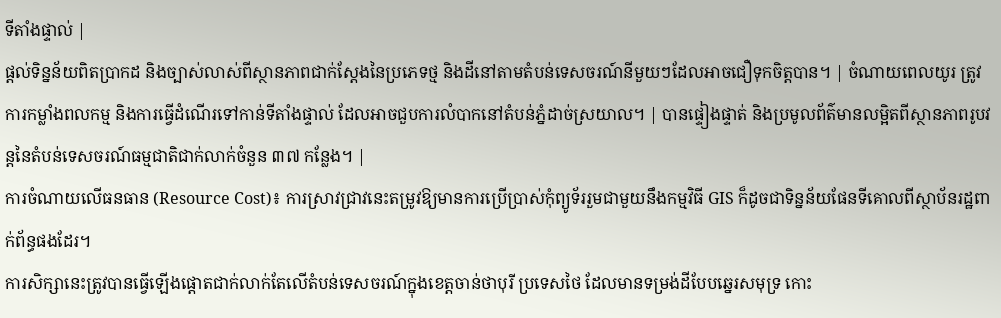ទីតាំងផ្ទាល់ |
ផ្តល់ទិន្នន័យពិតប្រាកដ និងច្បាស់លាស់ពីស្ថានភាពជាក់ស្តែងនៃប្រភេទថ្ម និងដីនៅតាមតំបន់ទេសចរណ៍នីមួយៗដែលអាចជឿទុកចិត្តបាន។ | ចំណាយពេលយូរ ត្រូវការកម្លាំងពលកម្ម និងការធ្វើដំណើរទៅកាន់ទីតាំងផ្ទាល់ ដែលអាចជួបការលំបាកនៅតំបន់ភ្នំដាច់ស្រយាល។ | បានផ្ទៀងផ្ទាត់ និងប្រមូលព័ត៌មានលម្អិតពីស្ថានភាពរូបវន្តនៃតំបន់ទេសចរណ៍ធម្មជាតិជាក់លាក់ចំនួន ៣៧ កន្លែង។ |
ការចំណាយលើធនធាន (Resource Cost)៖ ការស្រាវជ្រាវនេះតម្រូវឱ្យមានការប្រើប្រាស់កុំព្យូទ័ររួមជាមួយនឹងកម្មវិធី GIS ក៏ដូចជាទិន្នន័យផែនទីគោលពីស្ថាប័នរដ្ឋពាក់ព័ន្ធផងដែរ។
ការសិក្សានេះត្រូវបានធ្វើឡើងផ្តោតជាក់លាក់តែលើតំបន់ទេសចរណ៍ក្នុងខេត្តចាន់ថាបុរី ប្រទេសថៃ ដែលមានទម្រង់ដីបែបឆ្នេរសមុទ្រ កោះ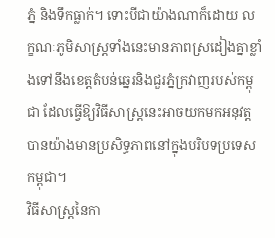ភ្នំ និងទឹកធ្លាក់។ ទោះបីជាយ៉ាងណាក៏ដោយ លក្ខណៈភូមិសាស្ត្រទាំងនេះមានភាពស្រដៀងគ្នាខ្លាំងទៅនឹងខេត្តតំបន់ឆ្នេរនិងជួរភ្នំក្រវាញរបស់កម្ពុជា ដែលធ្វើឱ្យវិធីសាស្ត្រនេះអាចយកមកអនុវត្តបានយ៉ាងមានប្រសិទ្ធភាពនៅក្នុងបរិបទប្រទេសកម្ពុជា។
វិធីសាស្ត្រនៃកា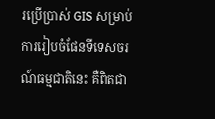រប្រើប្រាស់ GIS សម្រាប់ការរៀបចំផែនទីទេសចរណ៍ធម្មជាតិនេះ គឺពិតជា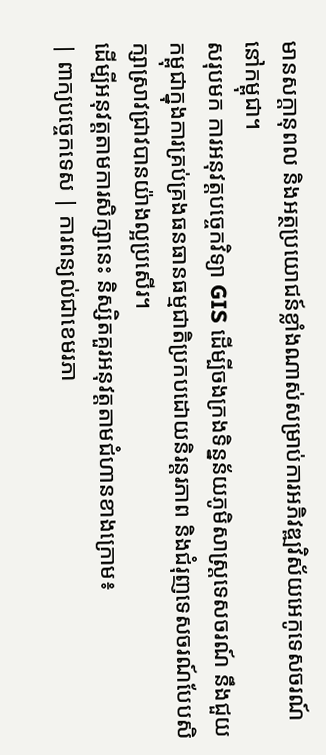មានសក្តានុពល និងអត្ថប្រយោជន៍ខ្លាំងណាស់សម្រាប់ការអភិវឌ្ឍវិស័យអេកូទេសចរណ៍នៅកម្ពុជា។
សរុបមក ការអនុវត្តបច្ចេកវិទ្យា GIS ដើម្បីចងក្រងទិន្នន័យភូមិសាស្ត្រទេសចរណ៍ នឹងជួយកម្ពុជាក្នុងការគ្រប់គ្រងធនធានធម្មជាតិប្រកបដោយនិរន្តរភាព និងជំរុញទេសចរណ៍បែបសិក្សាស្រាវជ្រាវបានយ៉ាងល្អប្រសើរ។
ដើម្បីអនុវត្តតាមការសិក្សានេះ និស្សិតគួរអនុវត្តតាមជំហានខាងក្រោម៖
| ពាក្យបច្ចេកទេស | ការពន្យល់ជាខេមរភា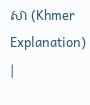សា (Khmer Explanation) |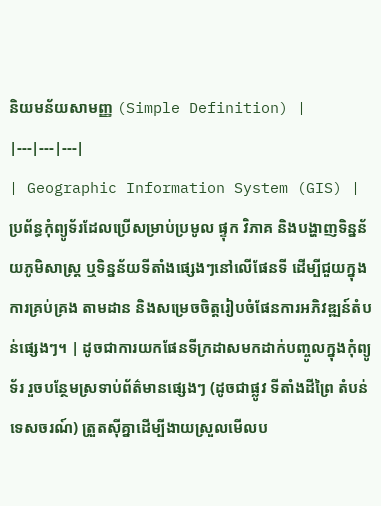និយមន័យសាមញ្ញ (Simple Definition) |
|---|---|---|
| Geographic Information System (GIS) | ប្រព័ន្ធកុំព្យូទ័រដែលប្រើសម្រាប់ប្រមូល ផ្ទុក វិភាគ និងបង្ហាញទិន្នន័យភូមិសាស្ត្រ ឬទិន្នន័យទីតាំងផ្សេងៗនៅលើផែនទី ដើម្បីជួយក្នុងការគ្រប់គ្រង តាមដាន និងសម្រេចចិត្តរៀបចំផែនការអភិវឌ្ឍន៍តំបន់ផ្សេងៗ។ | ដូចជាការយកផែនទីក្រដាសមកដាក់បញ្ចូលក្នុងកុំព្យូទ័រ រួចបន្ថែមស្រទាប់ព័ត៌មានផ្សេងៗ (ដូចជាផ្លូវ ទីតាំងដីព្រៃ តំបន់ទេសចរណ៍) ត្រួតស៊ីគ្នាដើម្បីងាយស្រួលមើលប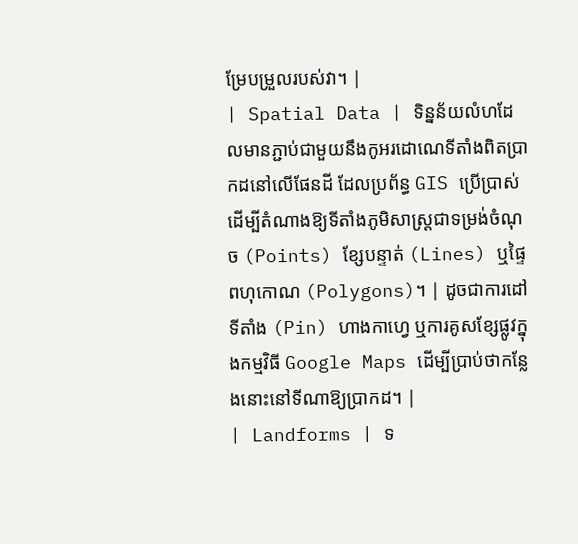ម្រែបម្រួលរបស់វា។ |
| Spatial Data | ទិន្នន័យលំហដែលមានភ្ជាប់ជាមួយនឹងកូអរដោណេទីតាំងពិតប្រាកដនៅលើផែនដី ដែលប្រព័ន្ធ GIS ប្រើប្រាស់ដើម្បីតំណាងឱ្យទីតាំងភូមិសាស្ត្រជាទម្រង់ចំណុច (Points) ខ្សែបន្ទាត់ (Lines) ឬផ្ទៃពហុកោណ (Polygons)។ | ដូចជាការដៅទីតាំង (Pin) ហាងកាហ្វេ ឬការគូសខ្សែផ្លូវក្នុងកម្មវិធី Google Maps ដើម្បីប្រាប់ថាកន្លែងនោះនៅទីណាឱ្យប្រាកដ។ |
| Landforms | ទ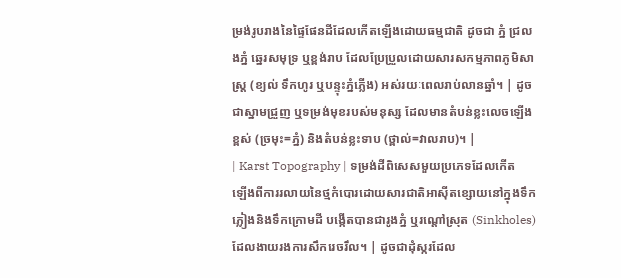ម្រង់រូបរាងនៃផ្ទៃផែនដីដែលកើតឡើងដោយធម្មជាតិ ដូចជា ភ្នំ ជ្រលងភ្នំ ឆ្នេរសមុទ្រ ឬខ្ពង់រាប ដែលប្រែប្រួលដោយសារសកម្មភាពភូមិសាស្ត្រ (ខ្យល់ ទឹកហូរ ឬបន្ទុះភ្នំភ្លើង) អស់រយៈពេលរាប់លានឆ្នាំ។ | ដូចជាស្នាមជ្រួញ ឬទម្រង់មុខរបស់មនុស្ស ដែលមានតំបន់ខ្លះលេចឡើងខ្ពស់ (ច្រមុះ=ភ្នំ) និងតំបន់ខ្លះទាប (ថ្ពាល់=វាលរាប)។ |
| Karst Topography | ទម្រង់ដីពិសេសមួយប្រភេទដែលកើតឡើងពីការរលាយនៃថ្មកំបោរដោយសារជាតិអាស៊ីតខ្សោយនៅក្នុងទឹកភ្លៀងនិងទឹកក្រោមដី បង្កើតបានជារូងភ្នំ ឬរណ្ដៅស្រុត (Sinkholes) ដែលងាយរងការសឹករេចរឹល។ | ដូចជាដុំស្ករដែល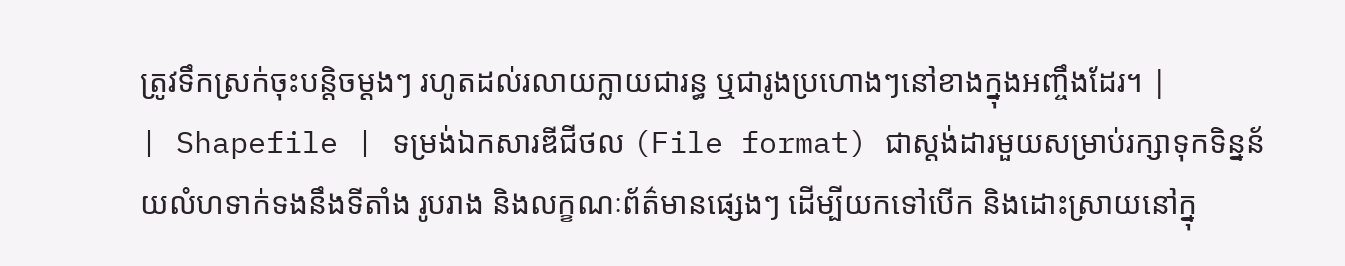ត្រូវទឹកស្រក់ចុះបន្តិចម្ដងៗ រហូតដល់រលាយក្លាយជារន្ធ ឬជារូងប្រហោងៗនៅខាងក្នុងអញ្ចឹងដែរ។ |
| Shapefile | ទម្រង់ឯកសារឌីជីថល (File format) ជាស្តង់ដារមួយសម្រាប់រក្សាទុកទិន្នន័យលំហទាក់ទងនឹងទីតាំង រូបរាង និងលក្ខណៈព័ត៌មានផ្សេងៗ ដើម្បីយកទៅបើក និងដោះស្រាយនៅក្នុ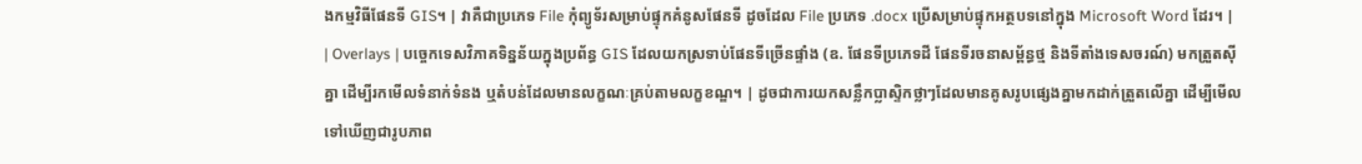ងកម្មវិធីផែនទី GIS។ | វាគឺជាប្រភេទ File កុំព្យូទ័រសម្រាប់ផ្ទុកគំនូសផែនទី ដូចដែល File ប្រភេទ .docx ប្រើសម្រាប់ផ្ទុកអត្ថបទនៅក្នុង Microsoft Word ដែរ។ |
| Overlays | បច្ចេកទេសវិភាគទិន្នន័យក្នុងប្រព័ន្ធ GIS ដែលយកស្រទាប់ផែនទីច្រើនផ្ទាំង (ឧ. ផែនទីប្រភេទដី ផែនទីរចនាសម្ព័ន្ធថ្ម និងទីតាំងទេសចរណ៍) មកត្រួតស៊ីគ្នា ដើម្បីរកមើលទំនាក់ទំនង ឬតំបន់ដែលមានលក្ខណៈគ្រប់តាមលក្ខខណ្ឌ។ | ដូចជាការយកសន្លឹកប្លាស្ទិកថ្លាៗដែលមានគូសរូបផ្សេងគ្នាមកដាក់ត្រួតលើគ្នា ដើម្បីមើលទៅឃើញជារូបភាព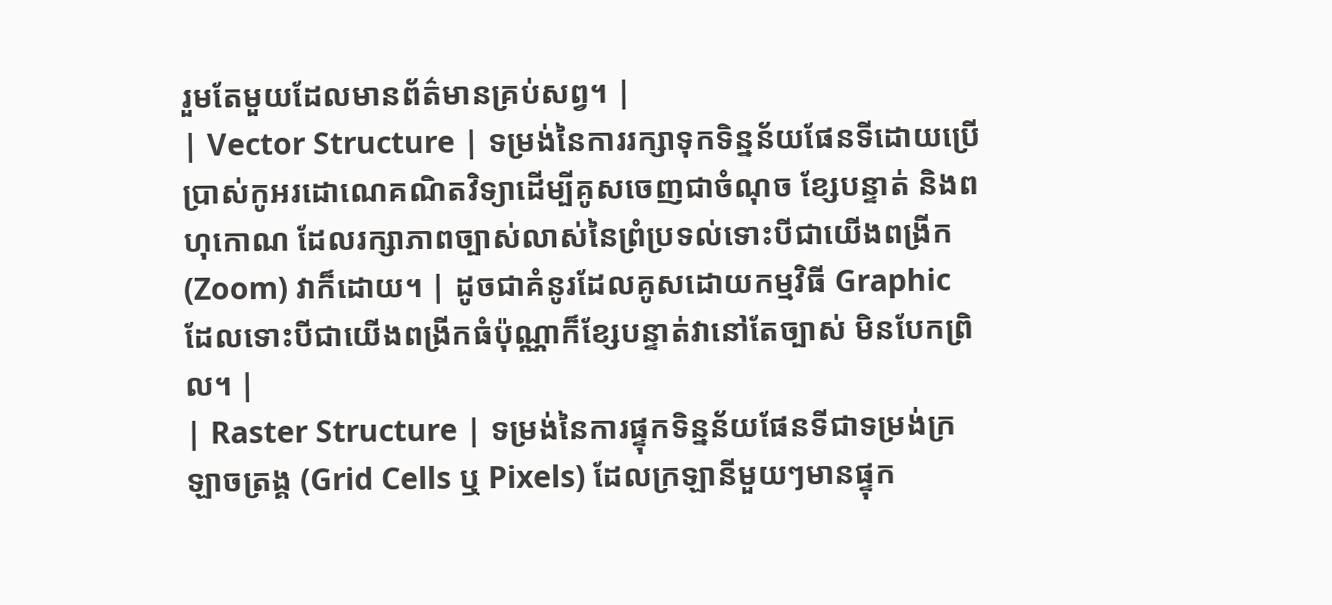រួមតែមួយដែលមានព័ត៌មានគ្រប់សព្វ។ |
| Vector Structure | ទម្រង់នៃការរក្សាទុកទិន្នន័យផែនទីដោយប្រើប្រាស់កូអរដោណេគណិតវិទ្យាដើម្បីគូសចេញជាចំណុច ខ្សែបន្ទាត់ និងពហុកោណ ដែលរក្សាភាពច្បាស់លាស់នៃព្រំប្រទល់ទោះបីជាយើងពង្រីក (Zoom) វាក៏ដោយ។ | ដូចជាគំនូរដែលគូសដោយកម្មវិធី Graphic ដែលទោះបីជាយើងពង្រីកធំប៉ុណ្ណាក៏ខ្សែបន្ទាត់វានៅតែច្បាស់ មិនបែកព្រិល។ |
| Raster Structure | ទម្រង់នៃការផ្ទុកទិន្នន័យផែនទីជាទម្រង់ក្រឡាចត្រង្គ (Grid Cells ឬ Pixels) ដែលក្រឡានីមួយៗមានផ្ទុក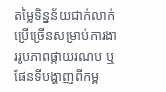តម្លៃទិន្នន័យជាក់លាក់ ប្រើច្រើនសម្រាប់ការងាររូបភាពផ្កាយរណប ឬផែនទីបង្ហាញពីកម្ព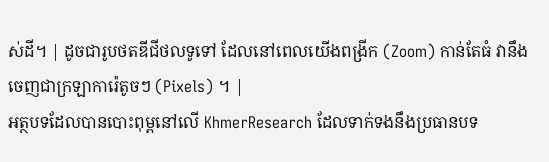ស់ដី។ | ដូចជារូបថតឌីជីថលទូទៅ ដែលនៅពេលយើងពង្រីក (Zoom) កាន់តែធំ វានឹងចេញជាក្រឡាការ៉េតូចៗ (Pixels) ។ |
អត្ថបទដែលបានបោះពុម្ពនៅលើ KhmerResearch ដែលទាក់ទងនឹងប្រធានបទ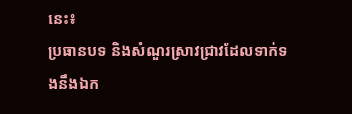នេះ៖
ប្រធានបទ និងសំណួរស្រាវជ្រាវដែលទាក់ទងនឹងឯក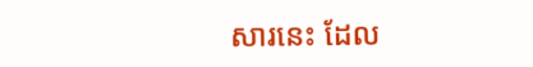សារនេះ ដែល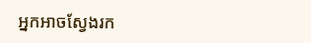អ្នកអាចស្វែងរក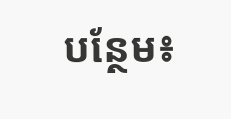បន្ថែម៖